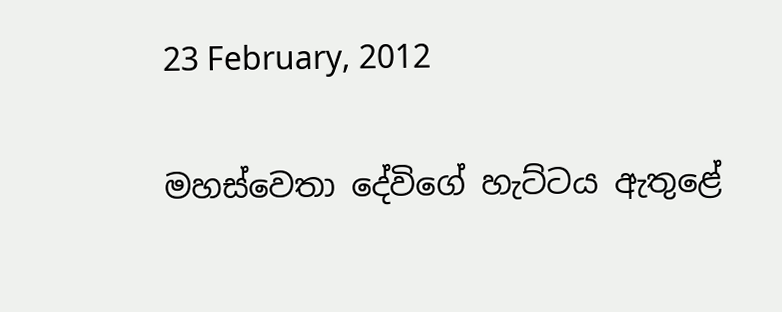23 February, 2012

මහස්වෙතා දේවිගේ හැට්ටය ඇතුළේ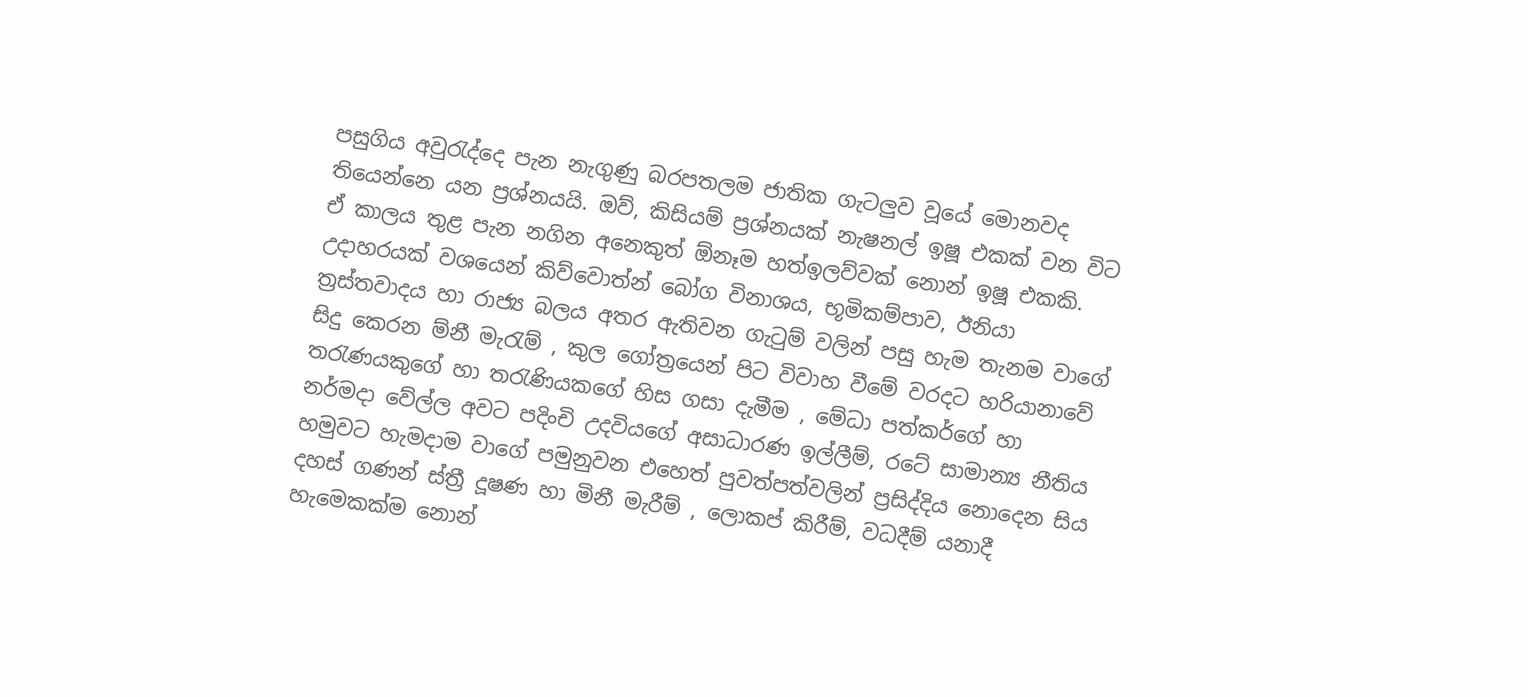පසුගිය අවුරැද්දෙ පැන නැගුණු බරපතලම ජාතික ගැටලුව වූයේ මොනවද තියෙන්නෙ යන ප්‍රශ්නයයි. ඔව්, කිසියම් ප්‍රශ්නයක් නැෂනල් ඉෂූ එකක් වන විට ඒ කාලය තුළ පැන නගින අනෙකුත් ඕනෑම හත්ඉලව්වක් නොන් ඉෂූ එකකි. උදාහරයක් වශයෙන් කිව්වොත්න් බෝග විනාශය, භූමිකම්පාව, ඊනියා ත්‍රස්තවාදය හා රාජ්‍ය බලය අතර ඇතිවන ගැටුම් වලින් පසු හැම තැනම වාගේ සිදු කෙරන ම්නී මැරැම් , කුල ගෝත්‍රයෙන් පිට විවාහ වීමේ වරදට හරියානාවේ තරැණයකුගේ හා තරැණියකගේ හිස ගසා දැමීම , මේධා පත්කර්ගේ හා නර්මදා වේල්ල අවට පදිංචි උදවියගේ අසාධාරණ ඉල්ලීම්, රටේ සාමාන්‍ය නීතිය හමුවට හැමදාම වාගේ පමුනුවන එහෙත් පුවත්පත්වලින් ප්‍රසිද්දිය නොදෙන සිය දහස් ගණන් ස්ත්‍රී දූෂණ හා මිනී මැරීම් , ලොකප් කිරීම්, වධදීම් යනාදී හැමෙකක්ම නොන්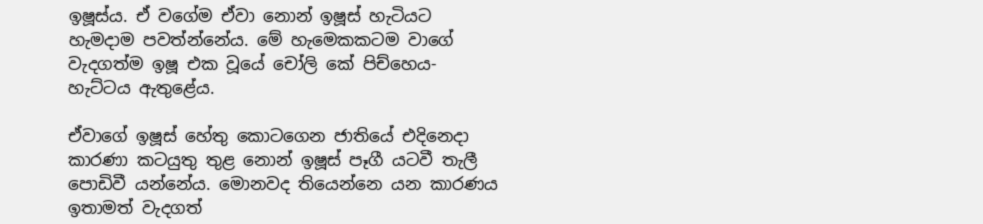ඉෂූස්ය. ඒ වගේම ඒවා නොන් ඉෂූස් හැටියට හැමදාම පවත්න්නේය. මේ හැමෙකකටම වාගේ වැදගත්ම ඉෂූ එක වූයේ චෝලි කේ පිච්හෙය- හැට්ටය ඇතුළේය.

ඒවාගේ ඉෂූස් හේතු කොටගෙන ජාතියේ එදිනෙදා කාරණා කටයුතු තුළ නොන් ඉෂූස් පෑගී යටවී තැලී පොඩිවී යන්නේය. මොනවද තියෙන්නෙ යන කාරණය ඉතාමත් වැදගත්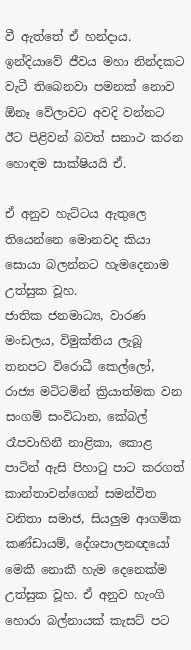වී ඇත්තේ ඒ හන්දාය. ඉන්දියාවේ ජීවය මහා නින්දකට වැටී තිබෙනවා පමනක් නොව ඕනෑ වේලාවට අවදි වන්නට ඊට පිළිවන් බවත් සනාථ කරන හොඳම සාක්ෂියයි ඒ.

ඒ අනුව හැට්ටය ඇතුලෙ තියෙන්නෙ මොනවද කියා සොයා බලන්නට හැමදෙනාම උත්සුක වූහ.
ජාතික ජනමාධ්‍ය, වාරණ මංඩලය, විමුක්තිය ලැබූ තනපට විරොධී කෙල්ලෝ, රාජ්‍ය මටිටමින් ක්‍රියාත්මක වන සංගම් සංවිධාන, කේබල් රෑපවාහිනී නාළිකා, කොළ පාටින් ඇසි පිහාටු පාට කරගත් කාන්තාවන්ගෙන් සමන්විත වනිතා සමාජ, සියලුම ආගමික කණ්ඩායම්, දේශපාලනඥයෝ මෙකී නොකී හැම දෙනෙක්ම උත්සුක වූහ. ඒ අනුව හැංගි  හොරා බල්නායක් කැසට් පට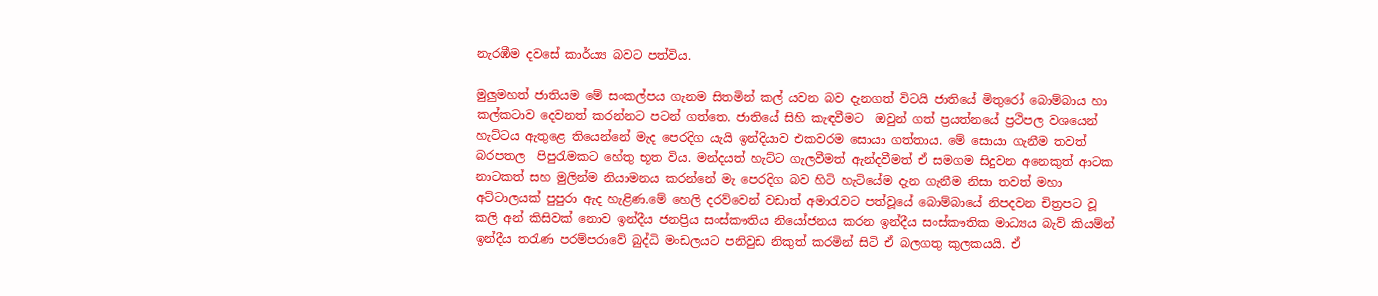නැරඹීම දවසේ කාර්ය්‍ය බවට පත්විය.

මුලුමහත් ජාතියම මේ සංකල්පය ගැනම සිතමින් කල් යවන බව දැනගත් විටයි ජාතියේ මිතුරෝ බොම්බාය හා කල්කටාව දෙවනත් කරන්නට පටන් ගත්තෙ. ජාතියේ සිහි කැඳවීමට  ඔවුන් ගත් ප්‍රයත්නයේ ප්‍රථිපල වශයෙන් හැට්ටය ඇතුළෙ තියෙන්නේ මැද පෙරදිග යැයි ඉන්දියාව එකවරම සොයා ගත්තාය. මේ සොයා ගැනීම තවත් බරපතල  පිපුරැමකට හේතු භූත විය. මන්දයත් හැට්ට ගැලවීමත් ඇන්දවීමත් ඒ සමගම සිදුවන අනෙකුත් ආටක නාටකත් සහ මුලින්ම නියාමනය කරන්නේ මැ පෙරදිග බව හිටි හැටියේම දැන ගැනීම නිසා තවත් මහා අට්ටාලයක් පුපුරා ඇද හැළිණ.මේ හෙලි දරව්වෙන් වඩාත් අමාරැවට පත්වූයේ බොම්බායේ නිපදවන චිත්‍රපට වූ කලි අන් කිසිවක් නොව ඉන්දීය ජනප්‍රිය සංස්කෟතිය නියෝජනය කරන ඉන්දීය සංස්කෟතික මාධ්‍යය බැව් කියම්න් ඉන්දීය තරැණ පරම්පරාවේ බුද්ධි මංඩලයට පනිවුඩ නිකුත් කරමින් සිටි ඒ බලගතු කුලකයයි. ඒ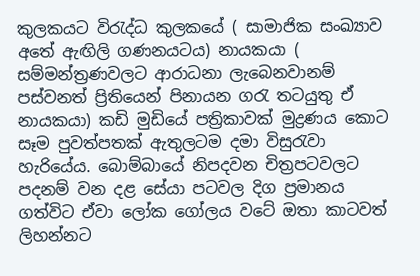කුලකයට විරැද්ධ කුලකයේ ( සාමාජික සංඛ්‍යාව අතේ ඇඟිලි ගණනයටය) නායකයා ( සම්මන්ත්‍රණවලට ආරාධනා ලැබෙනවානම් පස්වනත් ප්‍රිතියෙන් පිනායන ගරැ තටයුතු ඒ නායකයා) කඩි මුඩියේ පත්‍රිකාවක් මුද්‍රණය කොට සෑම පුවත්පතක් ඇතුලටම දමා විසුරැවා හැරියේය. බොම්බායේ නිපදවන චිත්‍රපටවලට පදනම් වන දළ සේයා පටවල දිග ප්‍රමානය ගත්විට ඒවා ලෝක ගෝලය වටේ ඔතා කාටවත් ලිහන්නට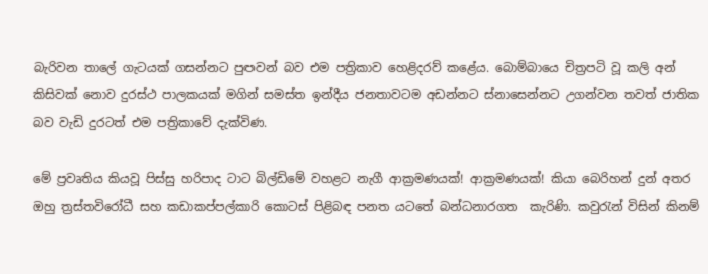බැරිවන තාලේ ගැටයක් ගසන්නට පුඏවන් බව එම පත්‍රිකාව හෙළිදරව් කළේය. බොම්බායෙ චිත්‍රපටි වූ කලි අන් කිසිවක් නොව දුරස්ථ පාලකයක් මගින් සමස්ත ඉන්දීය ජනතාවටම අඩන්නට ස්නාසෙන්නට උගන්වන තවත් ජාතික බව වැඩි දුරටත් එම පත්‍රිකාවේ දැක්විණ.

මේ ප්‍රවෘතිය කියවූ පිස්සු හරිපාද ටාට බිල්ඩිමේ වහළට නැගී ආක්‍රමණයක්! ආක්‍රමණයක්! කියා බෙරිහන් දුන් අතර ඔහු ත්‍රස්තවිරෝධී සහ කඩාකප්පල්කාරි කොටස් පිළිබඳ පනත යටතේ බන්ධනාරගත  කැරිණි. කවුරැන් විසින් කිනම්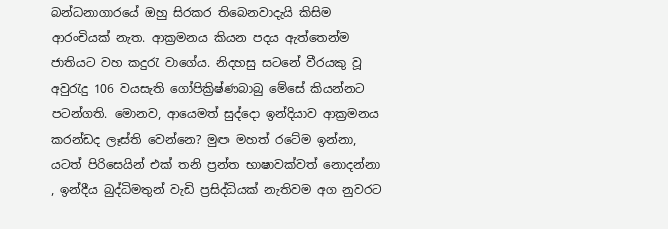බන්ධනාගාරයේ ඔහු සිරකර තිබෙනවාදැයි කිසිම ආරංචියක් නැත. ආක්‍රමනය කියන පදය ඇත්තෙන්ම ජාතියට වහ කදුරැ වාගේය. නිදහසු සටනේ වීරයකු වූ අවුරැදු 106 වයසැති ගෝපික්‍රිෂ්ණබාබු මේසේ කියන්නට පටන්ගති. මොනව, ආයෙමත් සුද්දො ඉන්දියාව ආක්‍රමනය කරන්ඩද ලෑස්ති වෙන්නෙ? මුඏ මහත් රටේම ඉන්නා, යටත් පිරිසෙයින් එක් තනි ප්‍රන්ත භාෂාවක්වත් නොදන්නා , ඉන්දීය බුද්ධිමතුන් වැඩි ප්‍රසිද්ධියක් නැතිවම අග නුවරට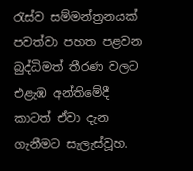රැස්ව සම්මන්ත්‍රනයක් පවත්වා පහත පළවන බුද්ධිමත් තීරණ වලට එළැඹ අන්තිමේදී කාටත් ඒවා දැන ගැනීමට සැලැස්වූහ.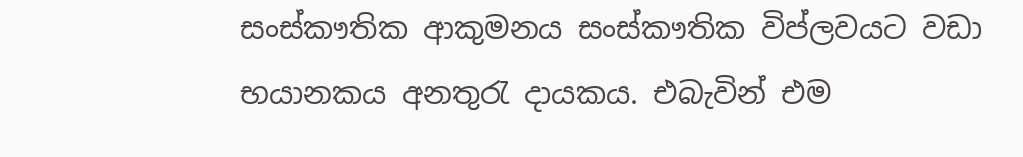සංස්කෟතික ආකුමනය සංස්කෟතික විප්ලවයට වඩා භයානකය අනතුරැ දායකය. එබැවින් එම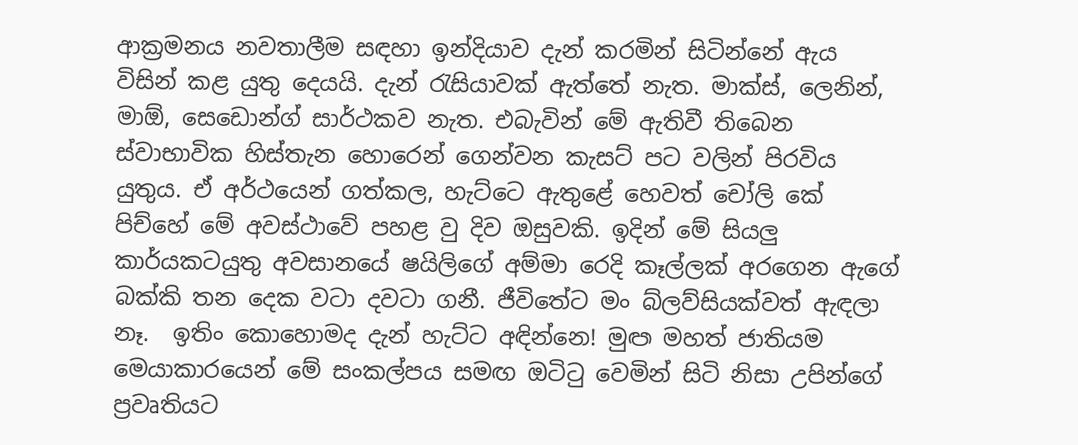ආක්‍රමනය නවතාලීම සඳහා ඉන්දියාව දැන් කරමින් සිටින්නේ ඇය විසින් කළ යුතු දෙයයි. දැන් රැසියාවක් ඇත්තේ නැත. මාක්ස්, ලෙනින්, මාඕ, සෙඩොන්ග් සාර්ථකව නැත. එබැවින් මේ ඇතිවී තිබෙන ස්වාභාවික හිස්තැන හොරෙන් ගෙන්වන කැසට් පට වලින් පිරවිය යුතුය. ඒ අර්ථයෙන් ගත්කල, හැට්ටෙ ඇතුළේ හෙවත් චෝලි කේ පිච්හේ මේ අවස්ථාවේ පහළ වු දිව ඔසුවකි. ඉදින් මේ සියලු කාර්යකටයුතු අවසානයේ ෂයිලිගේ අම්මා රෙදි කෑල්ලක් අරගෙන ඇගේ බක්කි තන දෙක වටා දවටා ගනී. ජීවිතේට මං බ්ලව්සියක්වත් ඇඳලා නෑ.  ඉතිං කොහොමද දැන් හැට්ට අඳින්නෙ! මුඏ මහත් ජාතියම මෙයාකාරයෙන් මේ සංකල්පය සමඟ ඔටිටු වෙමින් සිටි නිසා උපින්ගේ ප්‍රවෘතියට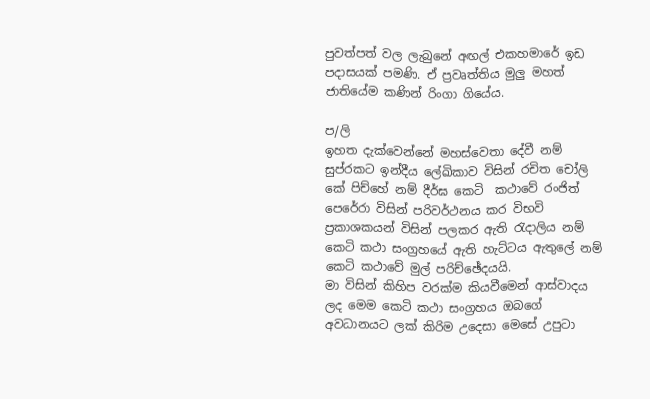පුවත්පත් වල ලැබුනේ අඟල් එකහමාරේ ඉඩ පදාසයක් පමණි. ඒ ප්‍රවෘත්තිය මුලු මහත් ජාතියේම කණින් රිංගා ගියේය.

ප/ලි
ඉහත දැක්වෙන්නේ මහස්වෙතා දේවී නම් සුප්රකට ඉන්දීය ලේඛිකාව විසින් රචිත චෝලි කේ පිච්හේ නම් දීර්ඝ කෙටි  කථාවේ රංජිත් පෙරේරා විසින් පරිවර්ථනය කර විභවි ප්‍රකාශකයන් විසින් පලකර ඇති රැදාලිය නම් කෙටි කථා සංග්‍රහයේ ඇති හැට්ටය ඇතුලේ නම් කෙටි කථාවේ මුල් පරිච්ඡේදයයි.
මා විසින් කිහිප වරක්ම කියවීමෙන් ආස්වාදය ලද මෙම කෙටි කථා සංග්‍රහය ඔබගේ අවධානයට ලක් කිරිම උදෙසා මෙසේ උපුටා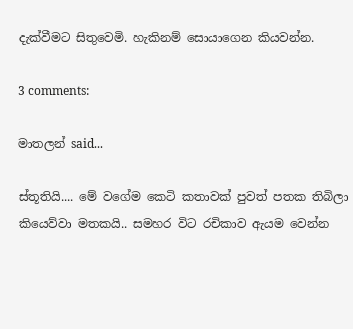දැක්වීමට සිතුවෙමි. හැකිනම් සොයාගෙන කියවන්න.

3 comments:

මාතලන් said...

ස්තූතියි.... මේ වගේම කෙටි කතාවක් පුවත් පතක තිබිලා කියෙව්වා මතකයි.. සමහර විට රචිකාව ඇයම වෙන්න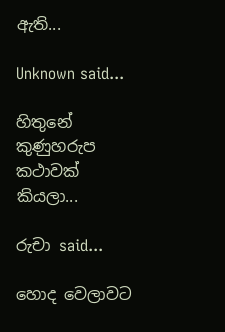ඇති...

Unknown said...

හිතුනේ කුණුහරුප කථාවක් කියලා...

රුචා said...

හොද වෙලාවට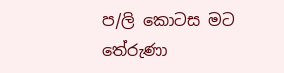ප/ලි කොටස මට තේරුණා